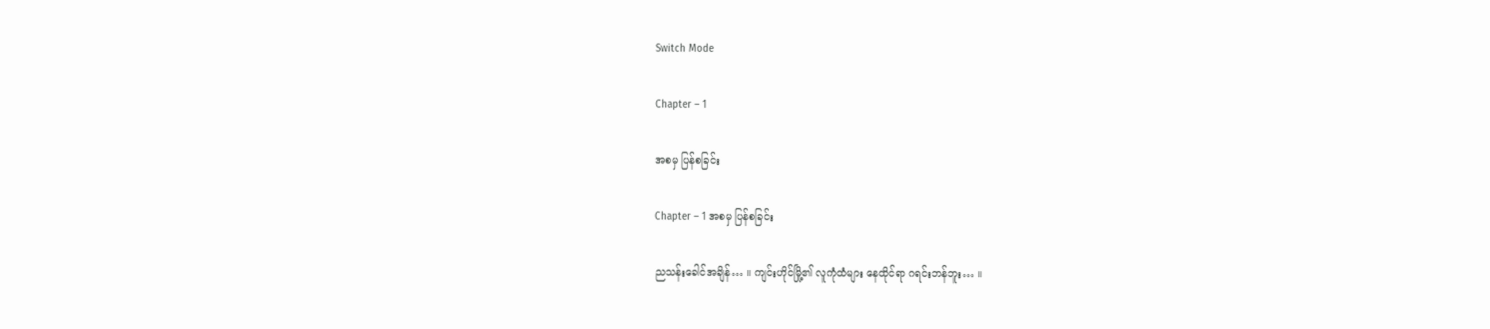Switch Mode

Chapter – 1

အစမှ ပြန်စခြင်း

Chapter – 1 အစမှ ပြန်စခြင်း

ညသန်းခေါင်အချိန်… ။ ကျင်းဟိုင်မြို့၏ လူကုံထံများ နေထိုင်ရာ ဂရင်းဘန်ဘူး… ။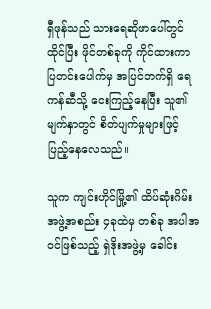ရှီဖုန်သည် သားရေဆိုဖာပေါ်တွင် ထိုင်ပြီး ဖိုင်တစ်ခုကို ကိုင်ထားကာ ပြတင်းပေါက်မှ အပြင်ဘက်ရှိ ရေကန်ဆီသို့ ငေးကြည့်နေပြီး သူ၏မျက်နှာတွင် စိတ်ပျက်မှုများဖြင့် ပြည့်နေလေသည်။

သူက ကျင်းဟိုင်မြို့၏ ထိပ်ဆုံးဂိမ်းအဖွဲ့အစည်း ၄ခုထဲမှ တစ်ခု အပါအဝင်ဖြစ်သည့် ရှဲဒိုးအဖွဲ့မှ ခေါင်း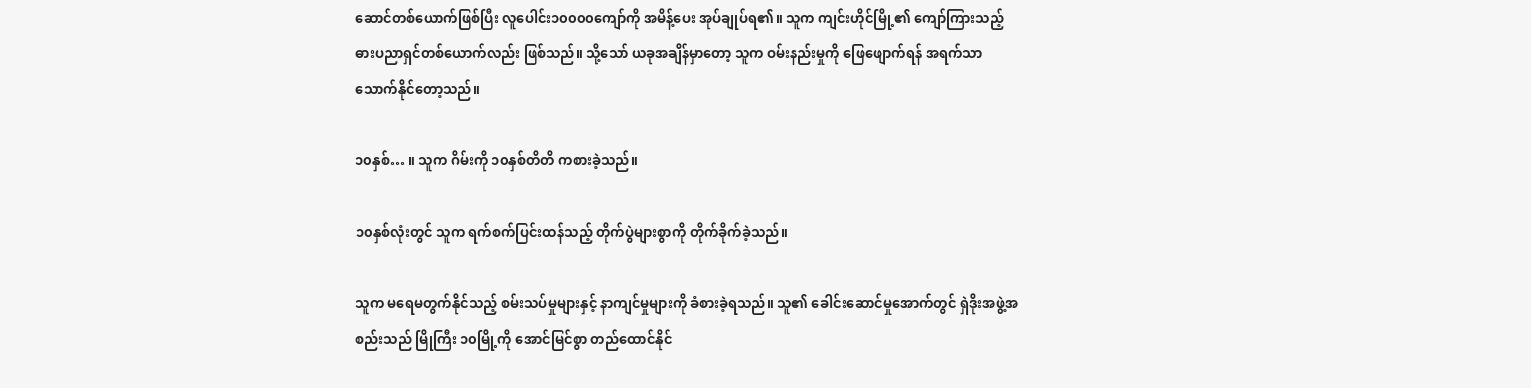ဆောင်တစ်ယောက်ဖြစ်ပြီး လူပေါင်း၁၀၀၀၀ကျော်ကို အမိန့်ပေး အုပ်ချုပ်ရ၏။ သူက ကျင်းဟိုင်မြို့၏ ကျော်ကြားသည့် ဓားပညာရှင်တစ်ယောက်လည်း ဖြစ်သည်။ သို့သော် ယခုအချိန်မှာတော့ သူက ဝမ်းနည်းမှုကို ဖြေဖျောက်ရန် အရက်သာ သောက်နိုင်တော့သည်။

၁၀နှစ်… ။ သူက ဂိမ်းကို ၁၀နှစ်တိတိ ကစားခဲ့သည်။

၁၀နှစ်လုံးတွင် သူက ရက်စက်ပြင်းထန်သည့် တိုက်ပွဲများစွာကို တိုက်ခိုက်ခဲ့သည်။

သူက မရေမတွက်နိုင်သည့် စမ်းသပ်မှုများနှင့် နာကျင်မှုများကို ခံစားခဲ့ရသည်။ သူ၏ ခေါင်းဆောင်မှုအောက်တွင် ရှဲဒိုးအဖွဲ့အစည်းသည် မြိုကြီး ၁၀မြို့ကို အောင်မြင်စွာ တည်ထောင်နိုင်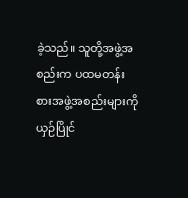ခဲ့သည်။ သူတို့အဖွဲ့အစည်းက ပထမတန်းစားအဖွဲ့အစည်းများကို ယှဉ်ပြိုင်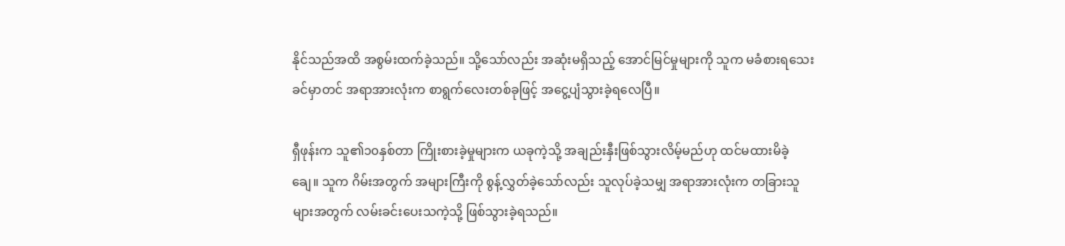နိုင်သည်အထိ အစွမ်းထက်ခဲ့သည်။ သို့သော်လည်း အဆုံးမရှိသည့် အောင်မြင်မှုများကို သူက မခံစားရသေးခင်မှာတင် အရာအားလုံးက စာရွက်လေးတစ်ခုဖြင့် အငွေ့ပျံသွားခဲ့ရလေပြီ။

ရှီဖုန်းက သူ၏၁၀နှစ်တာ ကြိုးစားခဲ့မှုများက ယခုကဲ့သို့ အချည်းနှီးဖြစ်သွားလိမ့်မည်ဟု ထင်မထားမိခဲ့ချေ။ သူက ဂိမ်းအတွက် အများကြီးကို စွန့်လွှတ်ခဲ့သော်လည်း သူလုပ်ခဲ့သမျှ အရာအားလုံးက တခြားသူများအတွက် လမ်းခင်းပေးသကဲ့သို့ ဖြစ်သွားခဲ့ရသည်။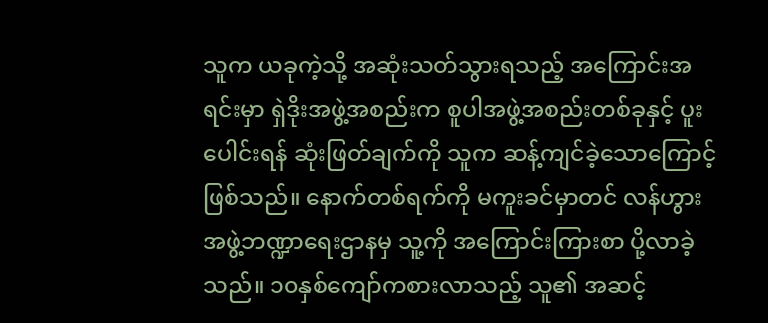သူက ယခုကဲ့သို့ အဆုံးသတ်သွားရသည့် အကြောင်းအရင်းမှာ ရှဲဒိုးအဖွဲ့အစည်းက စူပါအဖွဲ့အစည်းတစ်ခုနှင့် ပူးပေါင်းရန် ဆုံးဖြတ်ချက်ကို သူက ဆန့်ကျင်ခဲ့သောကြောင့် ဖြစ်သည်။ နောက်တစ်ရက်ကို မကူးခင်မှာတင် လန်ဟွားအဖွဲ့ဘဏ္ဍာရေးဌာနမှ သူ့ကို အကြောင်းကြားစာ ပို့လာခဲ့သည်။ ၁၀နှစ်ကျော်ကစားလာသည့် သူ၏ အဆင့်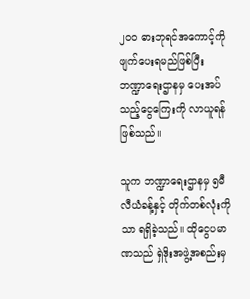၂၀၀ ဓားဘုရင်အကောင့်ကို ဖျက်ပေးရမည်ဖြစ်ပြီး ဘဏ္ဍာရေးဌာနမှ ပေးအပ်သည့်ငွေကြေးကို လာယူရန် ဖြစ်သည်။

သူက ဘဏ္ဍာရေးဌာနမှ ၅မီလီယံခန့်နှင့် တိုက်တစ်လုံးကိုသာ ရရှိခဲ့သည်။ ထိုငွေပမာဏသည် ရှဲဒိုးအဖွဲ့အစည်းမှ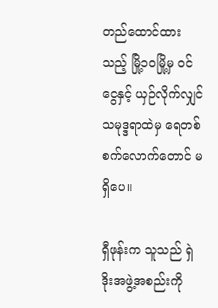တည်ထောင်ထားသည့် မြို့၁၀မြို့မှ ဝင်ငွေနှင့် ယှဉ်လိုက်လျှင် သမုဒ္ဒရာထဲမှ ရေတစ်စက်လောက်တောင် မရှိပေ။

ရှီဖုန်းက သူသည် ရှဲဒိုးအဖွဲ့အစည်းကို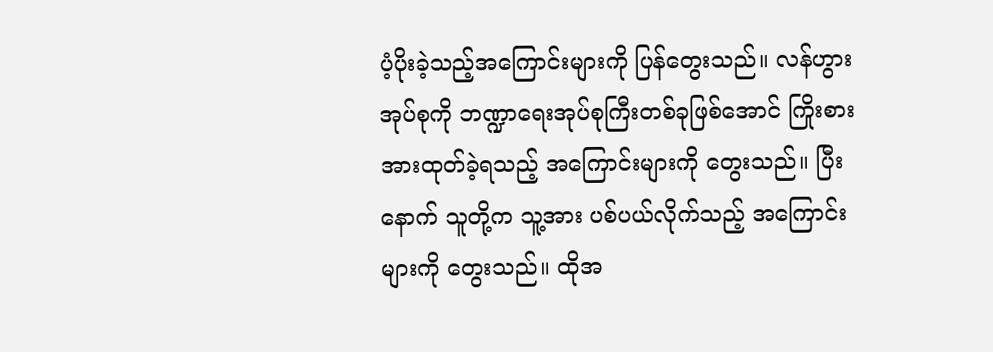ပံ့ပိုးခဲ့သည့်အကြောင်းများကို ပြန်တွေးသည်။ လန်ဟွားအုပ်စုကို ဘဏ္ဍာရေးအုပ်စုကြီးတစ်ခုဖြစ်အောင် ကြိုးစားအားထုတ်ခဲ့ရသည့် အကြောင်းများကို တွေးသည်။ ပြီးနောက် သူတို့က သူ့အား ပစ်ပယ်လိုက်သည့် အကြောင်းများကို တွေးသည်။ ထိုအ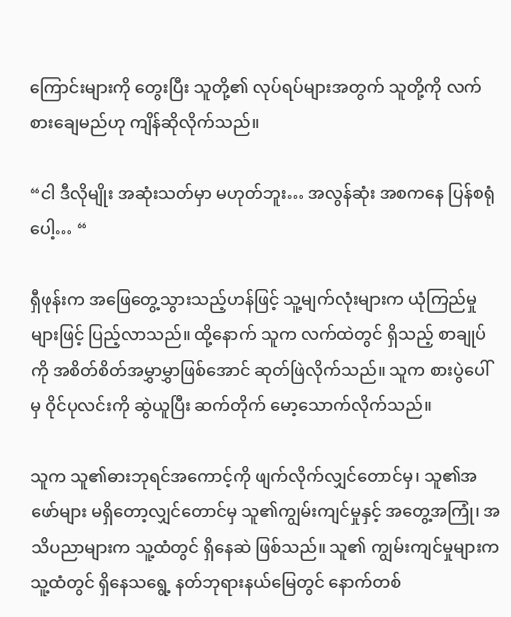ကြောင်းများကို တွေးပြီး သူတို့၏ လုပ်ရပ်များအတွက် သူတို့ကို လက်စားချေမည်ဟု ကျိန်ဆိုလိုက်သည်။

“ငါ ဒီလိုမျိုး အဆုံးသတ်မှာ မဟုတ်ဘူး… အလွန်ဆုံး အစကနေ ပြန်စရုံပေါ့… “

ရှီဖုန်းက အဖြေတွေ့သွားသည့်ဟန်ဖြင့် သူ့မျက်လုံးများက ယုံကြည်မှုများဖြင့် ပြည့်လာသည်။ ထို့နောက် သူက လက်ထဲတွင် ရှိသည့် စာချုပ်ကို အစိတ်စိတ်အမွှာမွှာဖြစ်အောင် ဆုတ်ဖြဲလိုက်သည်။ သူက စားပွဲပေါ်မှ ဝိုင်ပုလင်းကို ဆွဲယူပြီး ဆက်တိုက် မော့သောက်လိုက်သည်။

သူက သူ၏ဓားဘုရင်အကောင့်ကို ဖျက်လိုက်လျှင်တောင်မှ၊ သူ၏အဖော်များ မရှိတော့လျှင်တောင်မှ သူ၏ကျွမ်းကျင်မှုနှင့် အတွေ့အကြုံ၊ အသိပညာများက သူ့ထံတွင် ရှိနေဆဲ ဖြစ်သည်။ သူ၏ ကျွမ်းကျင်မှုများက သူ့ထံတွင် ရှိနေသရွေ့ နတ်ဘုရားနယ်မြေတွင် နောက်တစ်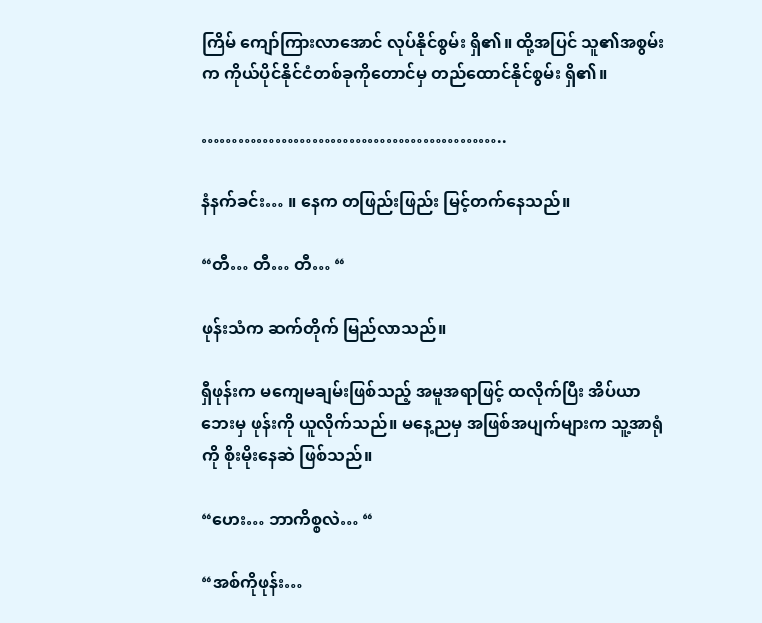ကြိမ် ကျော်ကြားလာအောင် လုပ်နိုင်စွမ်း ရှိ၏။ ထို့အပြင် သူ၏အစွမ်းက ကိုယ်ပိုင်နိုင်ငံတစ်ခုကိုတောင်မှ တည်ထောင်နိုင်စွမ်း ရှိ၏။

…………………………………………..

နံနက်ခင်း… ။ နေက တဖြည်းဖြည်း မြင့်တက်နေသည်။

“တီ… တီ… တီ… “

ဖုန်းသံက ဆက်တိုက် မြည်လာသည်။

ရှီဖုန်းက မကျေမချမ်းဖြစ်သည့် အမူအရာဖြင့် ထလိုက်ပြီး အိပ်ယာဘေးမှ ဖုန်းကို ယူလိုက်သည်။ မနေ့ညမှ အဖြစ်အပျက်များက သူ့အာရုံကို စိုးမိုးနေဆဲ ဖြစ်သည်။

“ဟေး… ဘာကိစ္စလဲ… “

“အစ်ကိုဖုန်း…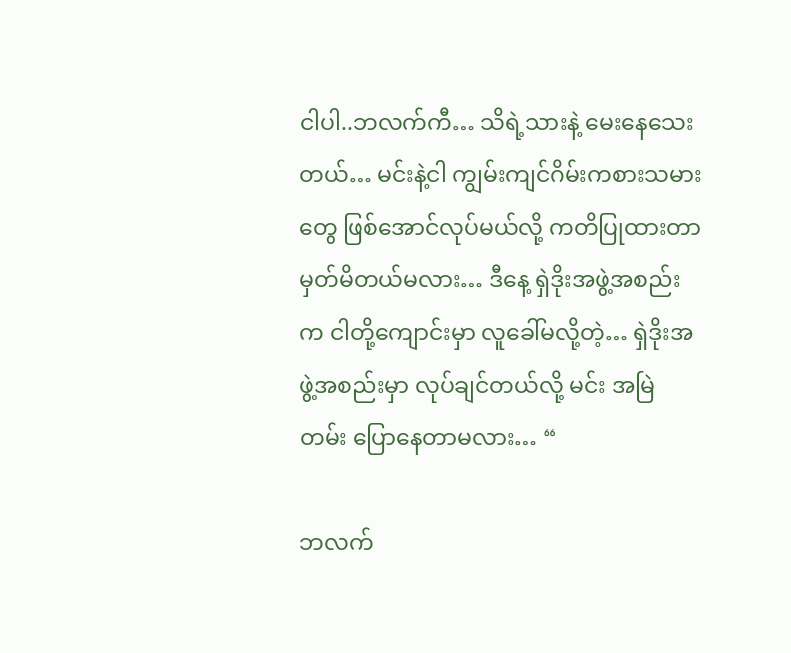ငါပါ..ဘလက်ကီ… သိရဲ့သားနဲ့ မေးနေသေးတယ်… မင်းနဲ့ငါ ကျွမ်းကျင်ဂိမ်းကစားသမားတွေ ဖြစ်အောင်လုပ်မယ်လို့ ကတိပြုထားတာ မှတ်မိတယ်မလား… ဒီနေ့ ရှဲဒိုးအဖွဲ့အစည်းက ငါတို့ကျောင်းမှာ လူခေါ်မလို့တဲ့… ရှဲဒိုးအဖွဲ့အစည်းမှာ လုပ်ချင်တယ်လို့ မင်း အမြဲတမ်း ပြောနေတာမလား… “

ဘလက်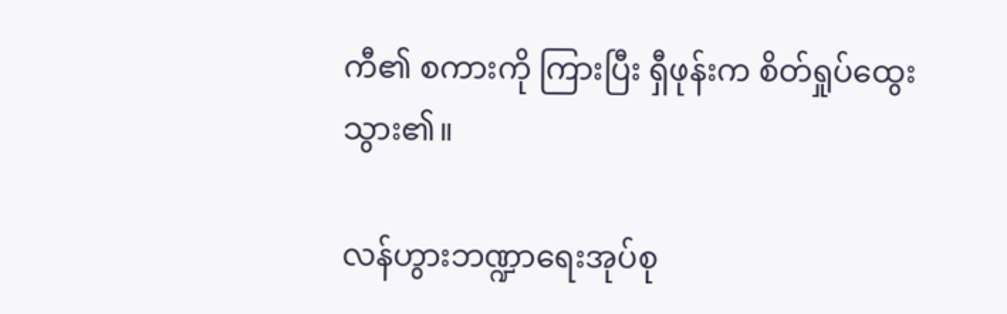ကီ၏ စကားကို ကြားပြီး ရှီဖုန်းက စိတ်ရှုပ်ထွေးသွား၏။

လန်ဟွားဘဏ္ဍာရေးအုပ်စု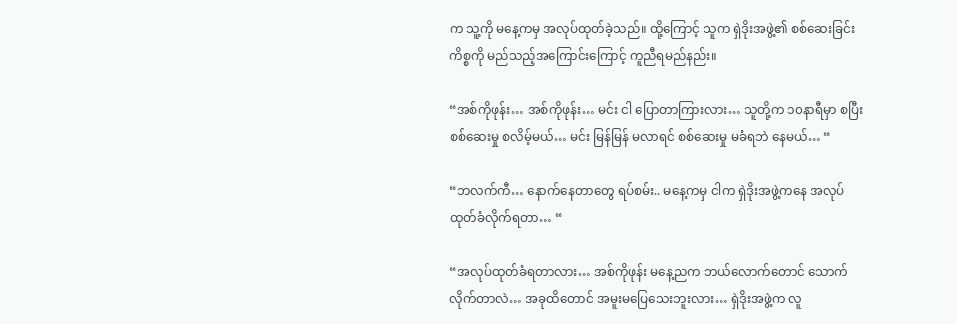က သူ့ကို ‌မနေ့ကမှ အလုပ်ထုတ်ခဲ့သည်။ ထို့ကြောင့် သူက ရှဲဒိုးအဖွဲ့၏ စစ်ဆေးခြင်းကိစ္စကို မည်သည့်အကြောင်းကြောင့် ကူညီရမည်နည်း။

“အစ်ကိုဖုန်း… အစ်ကိုဖုန်း… မင်း ငါ ပြောတာကြားလား… သူတို့က ၁၀နာရီမှာ စပြီး စစ်ဆေးမှု စလိမ့်မယ်… မင်း မြန်မြန် မလာရင် စစ်ဆေးမှု မခံရဘဲ နေမယ်… “

“ဘလက်ကီ… နောက်နေတာတွေ ရပ်စမ်း.. မနေ့ကမှ ငါက ရှဲဒိုးအဖွဲ့ကနေ အလုပ်ထုတ်ခံလိုက်ရတာ… “

“အလုပ်ထုတ်ခံရတာလား… အစ်ကိုဖုန်း မနေ့ညက ဘယ်လောက်တောင် သောက်လိုက်တာလဲ… အခုထိတောင် အမူးမပြေသေးဘူးလား… ရှဲဒိုးအဖွဲ့က လူ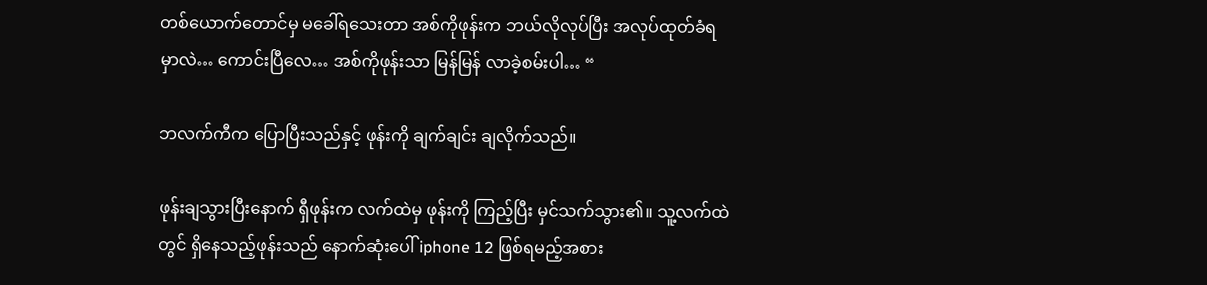တစ်ယောက်တောင်မှ မခေါ်ရသေးတာ အစ်ကိုဖုန်းက ဘယ်လိုလုပ်ပြီး အလုပ်ထုတ်ခံရမှာလဲ… ကောင်းပြီလေ… အစ်ကိုဖုန်းသာ မြန်မြန် လာခဲ့စမ်းပါ… “

ဘလက်ကီက ပြောပြီးသည်နှင့် ဖုန်းကို ချက်ချင်း ချလိုက်သည်။

ဖုန်းချသွားပြီးနောက် ရှီဖုန်းက လက်ထဲမှ ဖုန်းကို ကြည့်ပြီး မှင်သက်သွား၏။ သူ့လက်ထဲတွင် ရှိနေသည့်ဖုန်းသည် နောက်ဆုံးပေါ် iphone 12 ဖြစ်ရမည့်အစား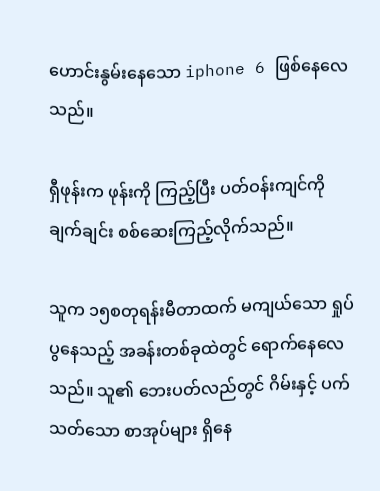ဟောင်းနွမ်းနေသော iphone 6 ဖြစ်နေလေသည်။

ရှီဖုန်းက ဖုန်းကို ကြည့်ပြီး ပတ်ဝန်းကျင်ကို ချက်ချင်း စစ်ဆေးကြည့်လိုက်သည်။

သူက ၁၅စတုရန်းမီတာထက် မကျယ်သော ရှုပ်ပွနေသည့် အခန်းတစ်ခုထဲတွင် ရောက်နေလေသည်။ သူ၏ ဘေးပတ်လည်တွင် ဂိမ်းနှင့် ပက်သတ်သော စာအုပ်များ ရှိနေ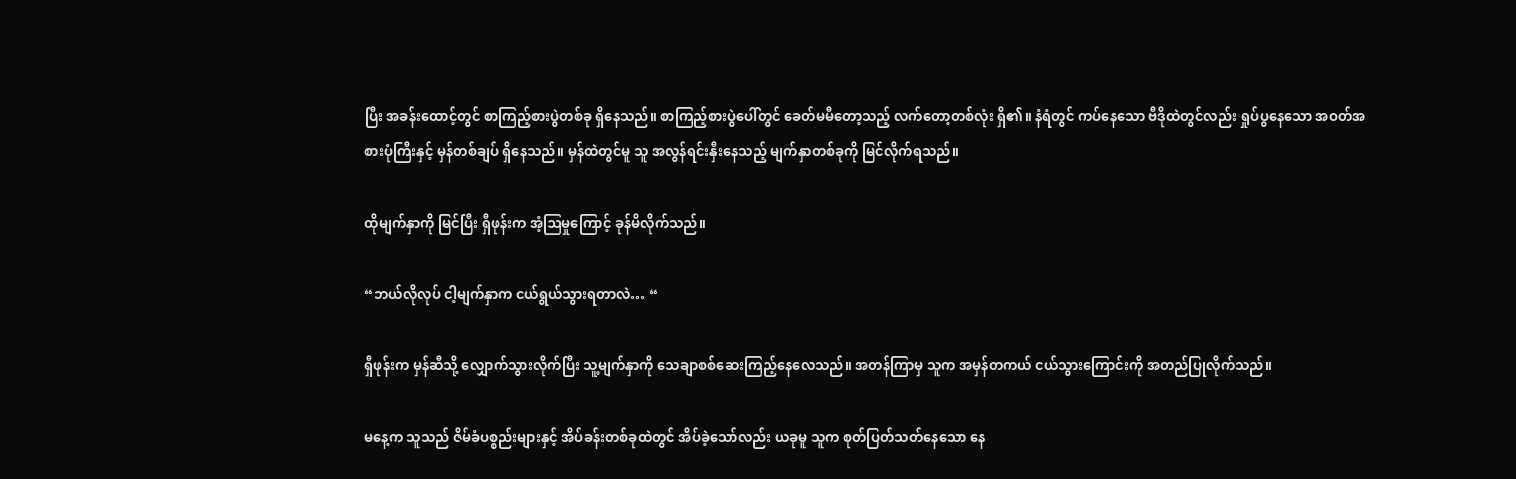ပြီး အခန်းထောင့်တွင် စာကြည့်စားပွဲတစ်ခု ရှိနေသည်။ စာကြည့်စားပွဲပေါ်တွင် ခေတ်မမီတော့သည့် လက်တော့တစ်လုံး ရှိ၏။ နံရံတွင် ကပ်နေသော ဗီဒိုထဲတွင်လည်း ရှုပ်ပွနေသော အဝတ်အစားပုံကြီးနှင့် မှန်တစ်ချပ် ရှိနေသည်။ မှန်ထဲတွင်မူ သူ အလွန်ရင်းနှီးနေသည့် မျက်နှာတစ်ခုကို မြင်လိုက်ရသည်။

ထိုမျက်နှာကို မြင်ပြီး ရှီဖုန်းက အံ့ဩမှုကြောင့် ခုန်မိလိုက်သည်။

“ဘယ်လိုလုပ် ငါ့မျက်နှာက ငယ်ရွယ်သွားရတာလဲ… “

ရှီဖုန်းက မှန်ဆီသို့ လျှောက်သွားလိုက်ပြီး သူ့မျက်နှာကို သေချာစစ်ဆေးကြည့်နေလေသည်။ အတန်ကြာမှ သူက အမှန်တကယ် ငယ်သွားကြောင်းကို အတည်ပြုလိုက်သည်။

မနေ့က သူသည် ဇိမ်ခံပစ္စည်းများနှင့် အိပ်ခန်းတစ်ခုထဲတွင် အိပ်ခဲ့သော်လည်း ယခုမူ သူက စုတ်ပြတ်သတ်နေသော နေ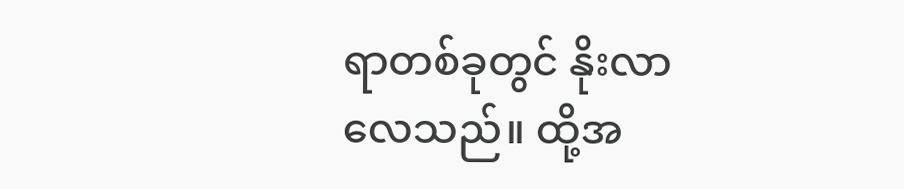ရာတစ်ခုတွင် နိုးလာလေသည်။ ထို့အ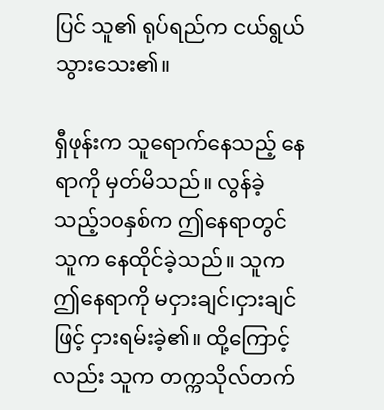ပြင် သူ၏ ရုပ်ရည်က ငယ်ရွယ်သွားသေး၏။

ရှီဖုန်းက သူရောက်နေသည့် နေရာကို မှတ်မိသည်။ လွန်ခဲ့သည့်၁၀နှစ်က ဤနေရာတွင် သူက နေထိုင်ခဲ့သည်။ သူက ဤနေရာကို မငှားချင်၊ငှားချင်ဖြင့် ငှားရမ်းခဲ့၏။ ထို့ကြောင့်လည်း သူက တက္ကသိုလ်တက်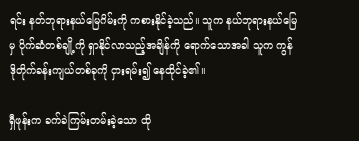ရင်း နတ်ဘုရားနယ်မြေဂိမ်းကို ကစားနိုင်ခဲ့သည်။ သူက နယ်ဘုရားနယ်မြေမှ ပိုက်ဆံတစ်ချို့ကို ရှာနိုင်လာသည့်အချိန်ကို ရောက်သောအခါ သူက ကွန်ဒိုတိုက်ခန်းကျယ်တစ်ခုကို ငှားရမ်း၍ နေထိုင်ခဲ့၏။

ရှီဖုန်းက ခက်ခဲကြမ်းတမ်းခဲ့သော ထို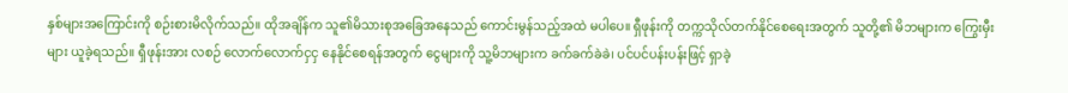နှစ်များအကြောင်းကို စဉ်းစားမိလိုက်သည်။ ထိုအချိန်က သူ၏မိသားစုအခြေအနေသည် ကောင်းမွန်သည့်အထဲ မပါပေ။ ရှီဖုန်းကို တက္ကသိုလ်တက်နိုင်စေရေးအတွက် သူတို့၏ မိဘများက ကြွေးမှီးများ ယူခဲ့ရသည်။ ရှီဖုန်းအား လစဉ် လောက်လောက်ငှငှ နေနိုင်စေရန်အတွက် ငွေများကို သူ့မိဘများက ခက်ခက်ခဲခဲ၊ ပင်ပင်ပန်းပန်းဖြင့် ရှာခဲ့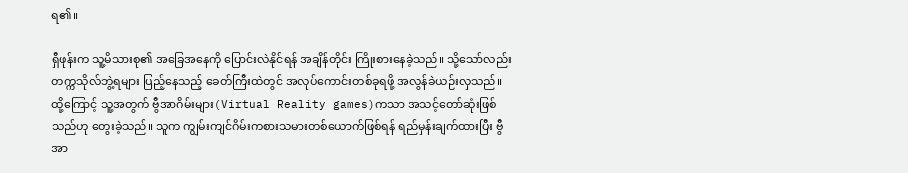ရ၏။

ရှီဖုန်းက သူ့မိသားစု၏ အခြေအနေကို ပြောင်းလဲနိုင်ရန် အချိန်တိုင်း ကြိုးစားနေခဲ့သည်။ သို့သော်လည်း တက္ကသိုလ်ဘွဲ့ရများ ပြည့်နေသည့် ခေတ်ကြီးထဲတွင် အလုပ်ကောင်းတစ်ခုရဖို့ အလွန်ခဲယဉ်းလှသည်။ ထို့ကြောင့် သူ့အတွက် ဗွီအာဂိမ်းများ(Virtual Reality games)ကသာ အသင့်တော်ဆုံးဖြစ်သည်ဟု တွေးခဲ့သည်။ သူက ကျွမ်းကျင်ဂိမ်းကစားသမားတစ်ယောက်ဖြစ်ရန် ရည်မှန်းချက်ထားပြီး ဗွီအာ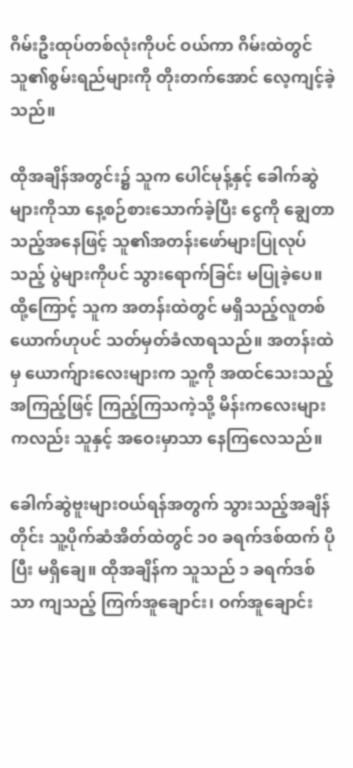ဂိမ်းဦးထုပ်တစ်လုံးကိုပင် ဝယ်ကာ ဂိမ်းထဲတွင် သူ၏စွမ်းရည်များကို တိုးတက်အောင် လေ့ကျင့်ခဲ့သည်။

ထိုအချိန်အတွင်း၌ သူက ပေါင်မုန့်နှင့် ခေါက်ဆွဲများကိုသာ နေ့စဉ်စားသောက်ခဲ့ပြီး ငွေကို ချွေတာသည့်အနေဖြင့် သူ၏အတန်းဖော်များပြုလုပ်သည့် ပွဲများကိုပင် သွားရောက်ခြင်း မပြုခဲ့ပေ။ ထို့ကြောင့် သူက အတန်းထဲတွင် မရှိသည့်လူတစ်ယောက်ဟုပင် သတ်မှတ်ခံလာရသည်။ အတန်းထဲမှ ယောက်ျားလေးများက သူ့ကို အထင်သေးသည့် အကြည့်ဖြင့် ကြည့်ကြသကဲ့သို့ မိန်းကလေးများကလည်း သူနှင့် အဝေးမှာသာ နေကြလေသည်။

ခေါက်ဆွဲဗူးများဝယ်ရန်အတွက် သွားသည့်အချိန်တိုင်း သူ့ပိုက်ဆံအိတ်ထဲတွင် ၁၀ ခရက်ဒစ်ထက် ပိုပြီး မရှိချေ။ ထိုအချိန်က သူသည် ၁ ခရက်ဒစ်သာ ကျသည့် ကြက်အူချောင်း၊ ဝက်အူချောင်း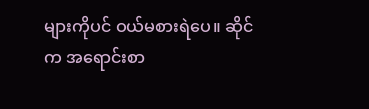များကိုပင် ဝယ်မစားရဲပေ။ ဆိုင်က အရောင်းစာ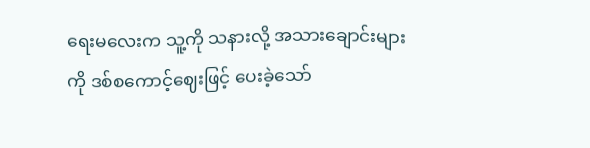ရေးမလေးက သူ့ကို သနားလို့ အသားချောင်းများကို ဒစ်စကောင့်ဈေးဖြင့် ပေးခဲ့သော်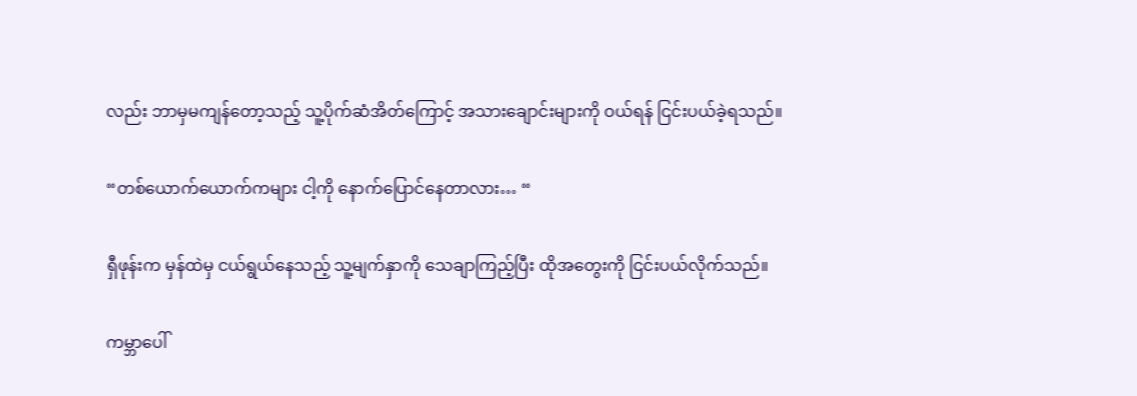လည်း ဘာမှမကျန်တော့သည့် သူ့ပိုက်ဆံအိတ်ကြောင့် အသားချောင်းများကို ဝယ်ရန် ငြင်းပယ်ခဲ့ရသည်။

“တစ်ယောက်ယောက်ကများ ငါ့ကို နောက်ပြောင်နေတာလား… “

ရှီဖုန်းက မှန်ထဲမှ ငယ်ရွယ်နေသည့် သူ့မျက်နှာကို သေချာကြည့်ပြီး ထိုအတွေးကို ငြင်းပယ်လိုက်သည်။

ကမ္ဘာပေါ်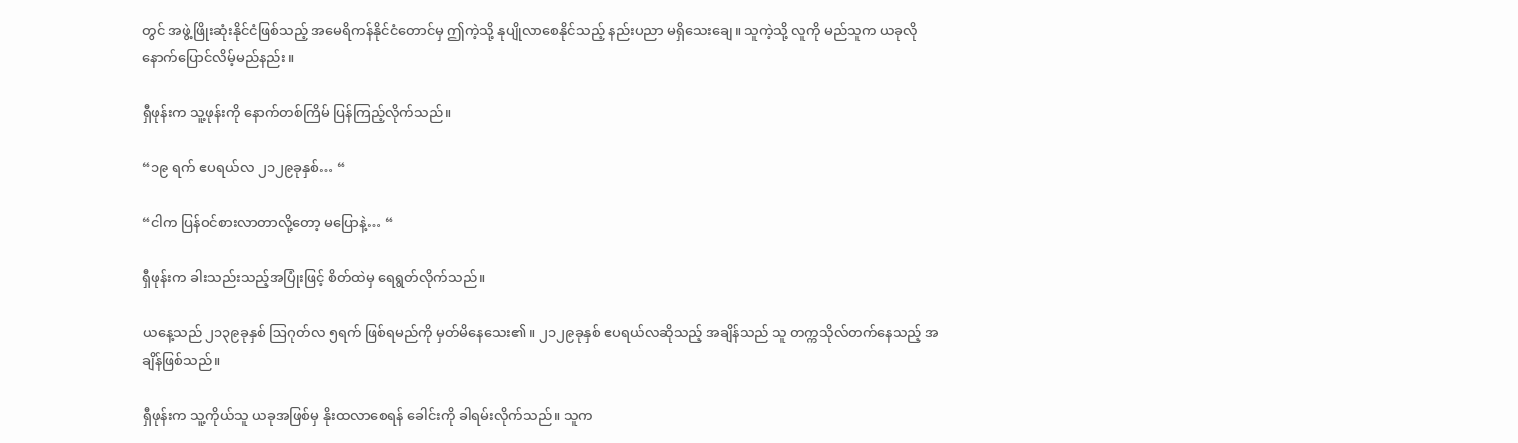တွင် အဖွဲ့ဖြိုးဆုံးနိုင်ငံဖြစ်သည့် အမေရိကန်နိုင်ငံတောင်မှ ဤကဲ့သို့ နုပျိုလာစေနိုင်သည့် နည်းပညာ မရှိသေးချေ။ သူကဲ့သို့ လူကို မည်သူက ယခုလို နောက်ပြောင်လိမ့်မည်နည်း။

ရှီဖုန်းက သူ့ဖုန်းကို နောက်တစ်ကြိမ် ပြန်ကြည့်လိုက်သည်။

“၁၉ ရက် ဧပရယ်လ ၂၁၂၉ခုနှစ်… “

“ငါက ပြန်ဝင်စားလာတာလို့တော့ မပြောနဲ့… “

ရှီဖုန်းက ခါးသည်းသည့်အပြုံးဖြင့် စိတ်ထဲမှ ရေရွတ်လိုက်သည်။

ယနေ့သည် ၂၁၃၉ခုနှစ် ဩဂုတ်လ ၅ရက် ဖြစ်ရမည်ကို မှတ်မိနေသေး၏။ ၂၁၂၉ခုနှစ် ဧပရယ်လဆိုသည့် အချိန်သည် သူ တက္ကသိုလ်တက်နေသည့် အချိန်ဖြစ်သည်။

ရှီဖုန်းက သူ့ကိုယ်သူ ယခုအဖြစ်မှ နိုးထလာစေရန် ခေါင်းကို ခါရမ်းလိုက်သည်။ သူက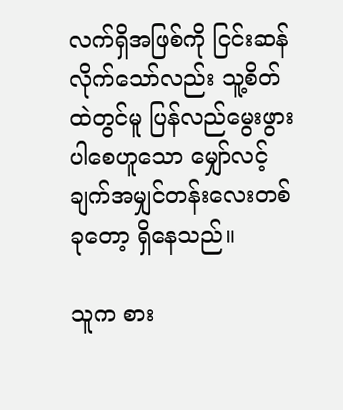လက်ရှိအဖြစ်ကို ငြင်းဆန်လိုက်သော်လည်း သူ့စိတ်ထဲတွင်မူ ပြန်လည်မွေးဖွားပါစေဟူသော မျှော်လင့်ချက်အမျှင်တန်းလေးတစ်ခုတော့ ရှိနေသည်။

သူက စား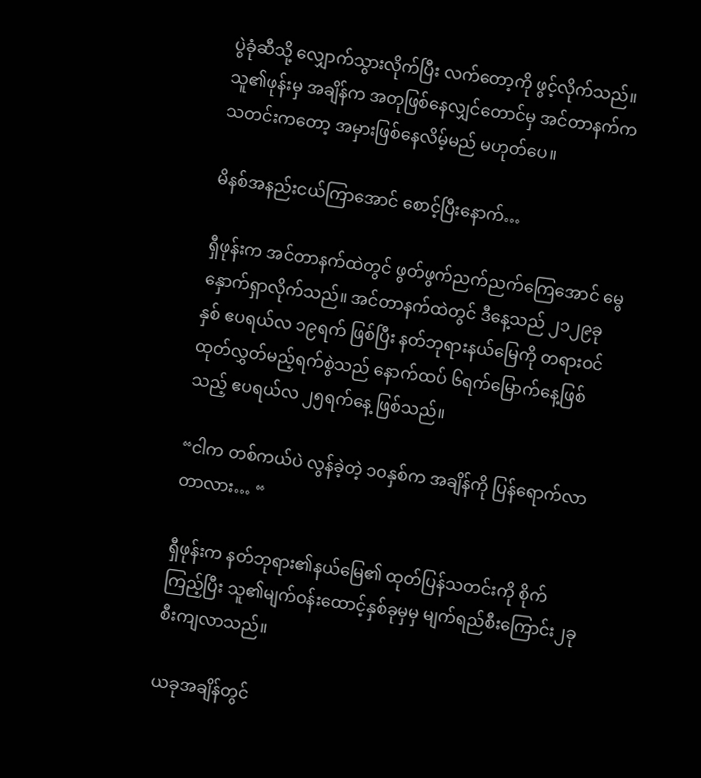ပွဲခုံဆီသို့ လျှောက်သွားလိုက်ပြီး လက်တော့ကို ဖွင့်လိုက်သည်။ သူ၏ဖုန်းမှ အချိန်က အတုဖြစ်နေလျှင်တောင်မှ အင်တာနက်က သတင်းကတော့ အမှားဖြစ်နေလိမ့်မည် မဟုတ်ပေ။

မိနစ်အနည်းငယ်ကြာအောင် စောင့်ပြီးနောက်…

ရှီဖုန်းက အင်တာနက်ထဲတွင် ဖွတ်ဖွက်ညက်ညက်ကြေအောင် မွေနှောက်ရှာလိုက်သည်။ အင်တာနက်ထဲတွင် ဒီနေ့သည် ၂၁၂၉ခုနှစ် ဧပရယ်လ ၁၉ရက် ဖြစ်ပြီး နတ်ဘုရားနယ်မြေကို တရားဝင်ထုတ်လွှတ်မည့်ရက်စွဲသည် နောက်ထပ် ၆ရက်မြောက်နေ့ဖြစ်သည့် ဧပရယ်လ ၂၅ရက်နေ့ ဖြစ်သည်။

“ငါက တစ်ကယ်ပဲ လွန်ခဲ့တဲ့ ၁၀နှစ်က အချိန်ကို ပြန်ရောက်လာတာလား… “

ရှီဖုန်းက နတ်ဘုရား၏နယ်မြေ၏ ထုတ်ပြန်သတင်းကို စိုက်ကြည့်ပြီး သူ၏မျက်ဝန်းထောင့်နှစ်ခုမှမှ မျက်ရည်စီးကြောင်း၂ခု စီးကျလာသည်။

ယခုအချိန်တွင်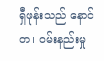ရှီဖုန်းသည် နောင်တ၊ ဝမ်းနည်းမှု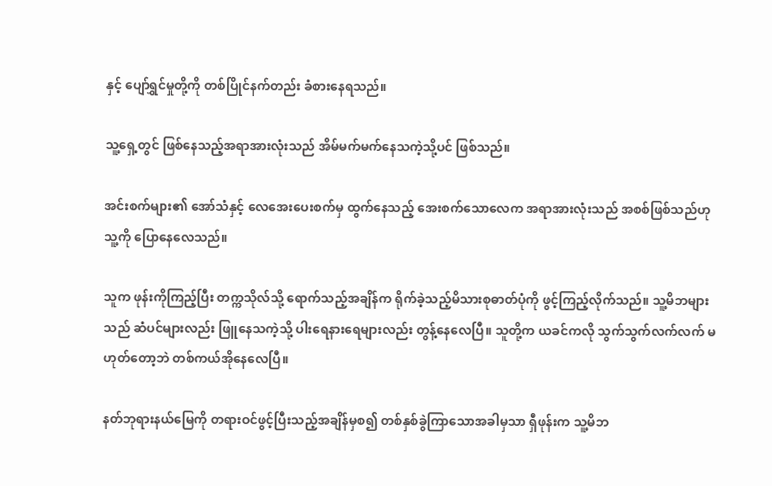နှင့် ပျော်ရွှင်မှုတို့ကို တစ်ပြိုင်နက်တည်း ခံစားနေရသည်။

သူ့ရှေ့တွင် ဖြစ်နေသည့်အရာအားလုံးသည် အိမ်မက်မက်နေသကဲ့သို့ပင် ဖြစ်သည်။

အင်းစက်များ၏ အော်သံနှင့် လေအေးပေးစက်မှ ထွက်နေသည့် အေးစက်သောလေက အရာအားလုံးသည် အစစ်ဖြစ်သည်ဟု သူ့ကို ပြောနေလေသည်။

သူက ဖုန်းကိုကြည့်ပြီး တက္ကသိုလ်သို့ ရောက်သည့်အချိန်က ရိုက်ခဲ့သည့်မိသားစုဓာတ်ပုံကို ဖွင့်ကြည့်လိုက်သည်။ သူ့မိဘများသည် ဆံပင်များလည်း ဖြူနေသကဲ့သို့ ပါးရေနားရေများလည်း တွန့်နေလေပြီ။ သူတို့က ယခင်ကလို သွက်သွက်လက်လက် မဟုတ်တော့ဘဲ တစ်ကယ်အိုနေလေပြီ။

နတ်ဘုရားနယ်မြေကို တရားဝင်ဖွင့်ပြီးသည့်အချိန်မှစ၍ တစ်နှစ်ခွဲကြာသောအခါမှသာ ရှီဖုန်းက သူ့မိဘ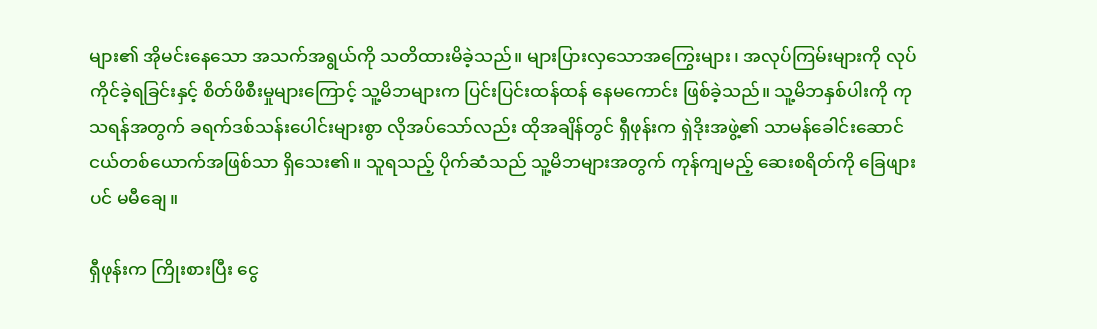များ၏ အိုမင်းနေသော အသက်အရွယ်ကို သတိထားမိခဲ့သည်။ များပြားလှသောအကြွေးများ၊ အလုပ်ကြမ်းများကို လုပ်ကိုင်ခဲ့ရခြင်းနှင့် စိတ်ဖိစီးမှုများကြောင့် သူ့မိဘများက ပြင်းပြင်းထန်ထန် နေမကောင်း ဖြစ်ခဲ့သည်။ သူ့မိဘနှစ်ပါးကို ကုသရန်အတွက် ခရက်ဒစ်သန်းပေါင်းများစွာ လိုအပ်သော်လည်း ထိုအချိန်တွင် ရှီဖုန်းက ရှဲဒိုးအဖွဲ့၏ သာမန်ခေါင်းဆောင်ငယ်တစ်ယောက်အဖြစ်သာ ရှိသေး၏။ သူရသည့် ပိုက်ဆံသည် သူ့မိဘများအတွက် ကုန်ကျမည့် ဆေးစရိတ်ကို ခြေဖျားပင် မမီချေ။

ရှီဖုန်းက ကြိုးစားပြီး ငွေ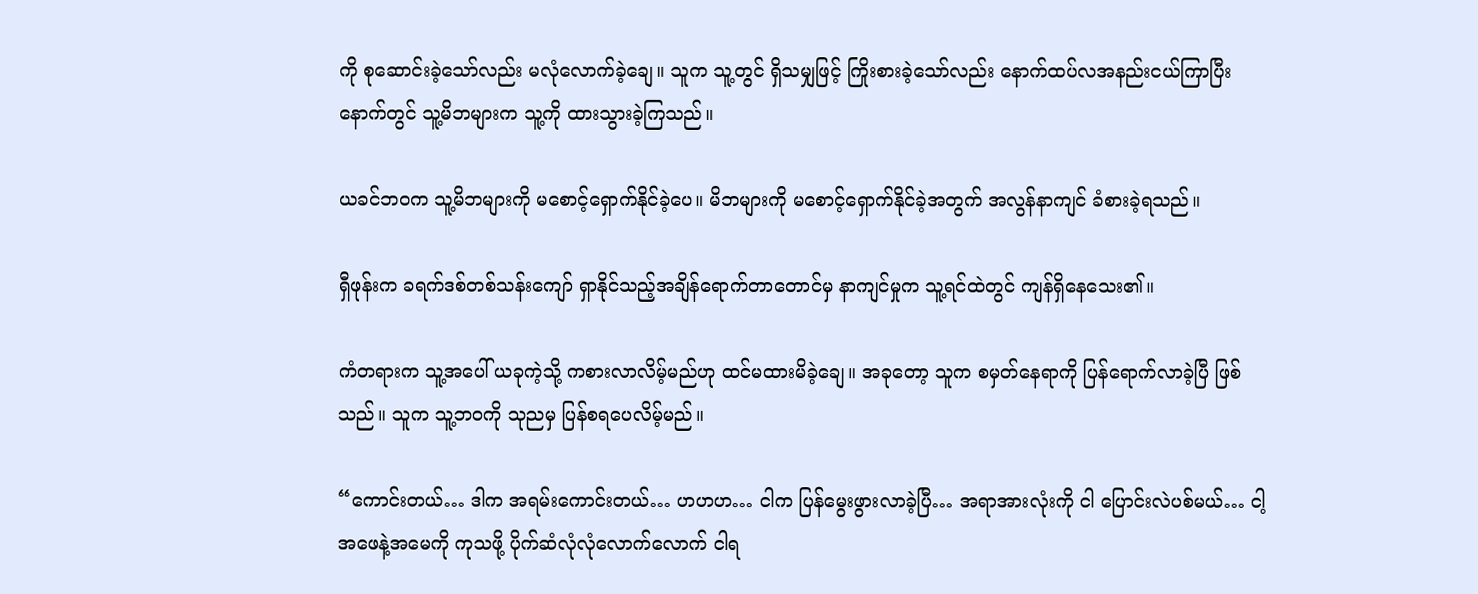ကို စုဆောင်းခဲ့သော်လည်း မလုံလောက်ခဲ့ချေ။ သူက သူ့တွင် ရှိသမျှဖြင့် ကြိုးစားခဲ့သော်လည်း နောက်ထပ်လအနည်းငယ်ကြာပြီးနောက်တွင် သူ့မိဘများက သူ့ကို ထားသွားခဲ့ကြသည်။

ယခင်ဘဝက သူ့မိဘများကို မစောင့်ရှောက်နိုင်ခဲ့ပေ။ မိဘများကို မစောင့်ရှောက်နိုင်ခဲ့အတွက် အလွန်နာကျင် ခံစားခဲ့ရသည်။

ရှီဖုန်းက ခရက်ဒစ်တစ်သန်းကျော် ရှာနိုင်သည့်အချိန်ရောက်တာတောင်မှ နာကျင်မှုက သူ့ရင်ထဲတွင် ကျန်ရှိနေသေး၏။

ကံတရားက သူ့အပေါ် ယခုကဲ့သို့ ကစားလာလိမ့်မည်ဟု ထင်မထားမိခဲ့ချေ။ အခုတော့ သူက စမှတ်နေရာကို ပြန်ရောက်လာခဲ့ပြီ ဖြစ်သည်။ သူက သူ့ဘဝကို သုညမှ ပြန်စရပေလိမ့်မည်။

“ကောင်းတယ်… ဒါက အရမ်းကောင်းတယ်… ဟဟဟ… ငါက ပြန်မွေးဖွားလာခဲ့ပြီ… အရာအားလုံးကို ငါ ပြောင်းလဲပစ်မယ်… ငါ့အဖေနဲ့အမေကို ကုသဖို့ ပိုက်ဆံလုံလုံလောက်လောက် ငါရ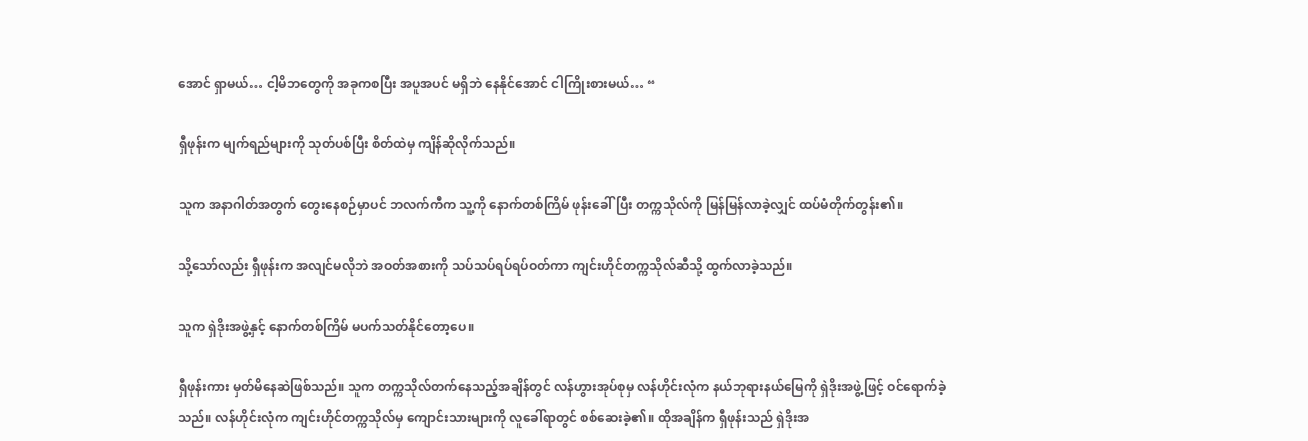အောင် ရှာမယ်… ငါ့မိဘတွေကို အခုကစပြီး အပူအပင် မရှိဘဲ နေနိုင်အောင် ငါကြိုးစားမယ်… “

ရှီဖုန်းက မျက်ရည်များကို သုတ်ပစ်ပြီး စိတ်ထဲမှ ကျိန်ဆိုလိုက်သည်။

သူက အနာဂါတ်အတွက် တွေးနေစဉ်မှာပင် ဘလက်ကီက သူ့ကို နောက်တစ်ကြိမ် ဖုန်းခေါ်ပြီး တက္ကသိုလ်ကို မြန်မြန်လာခဲ့လျှင် ထပ်မံတိုက်တွန်း၏။

သို့သော်လည်း ရှီဖုန်းက အလျင်မလိုဘဲ အဝတ်အစားကို သပ်သပ်ရပ်ရပ်ဝတ်ကာ ကျင်းဟိုင်တက္ကသိုလ်ဆီသို့ ထွက်လာခဲ့သည်။

သူက ရှဲဒိုးအဖွဲ့နှင့် နောက်တစ်ကြိမ် မပက်သတ်နိုင်တော့ပေ။

ရှီဖုန်းကား မှတ်မိနေဆဲဖြစ်သည်။ သူက တက္ကသိုလ်တက်နေသည့်အချိန်တွင် လန်ဟွားအုပ်စုမှ လန်ဟိုင်းလုံက နယ်ဘုရားနယ်မြေကို ရှဲဒိုးအဖွဲ့ဖြင့် ဝင်ရောက်ခဲ့သည်။ လန်ဟိုင်းလုံက ကျင်းဟိုင်တက္ကသိုလ်မှ ကျောင်းသားများကို လူခေါ်ရာတွင် စစ်ဆေးခဲ့၏။ ထိုအချိန်က ရှီဖုန်းသည် ရှဲဒိုးအ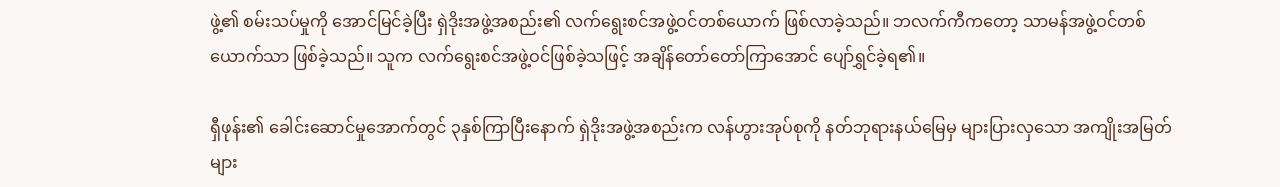ဖွဲ့၏ စမ်းသပ်မှုကို အောင်မြင်ခဲ့ပြီး ရှဲဒိုးအဖွဲ့အစည်း၏ လက်ရွေးစင်အဖွဲ့ဝင်တစ်ယောက် ဖြစ်လာခဲ့သည်။ ဘလက်ကီကတော့ သာမန်အဖွဲ့ဝင်တစ်ယောက်သာ ဖြစ်ခဲ့သည်။ သူက လက်ရွေးစင်အဖွဲ့ဝင်ဖြစ်ခဲ့သဖြင့် အချိန်တော်တော်ကြာအောင် ပျော်ရွှင်ခဲ့ရ၏။

ရှီဖုန်း၏ ခေါင်းဆောင်မှုအောက်တွင် ၃နှစ်ကြာပြီးနောက် ရှဲဒိုးအဖွဲ့အစည်းက လန်ဟွားအုပ်စုကို နတ်ဘုရားနယ်မြေမှ များပြားလှသော အကျိုးအမြတ်များ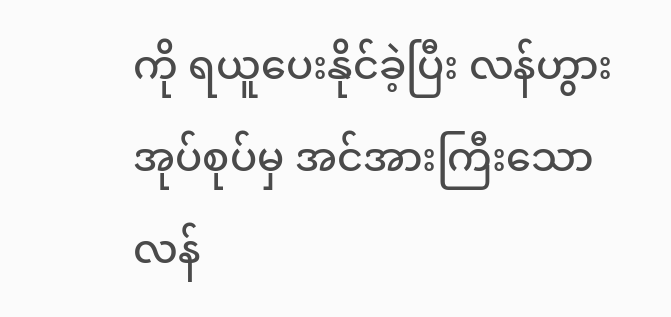ကို ရယူပေးနိုင်ခဲ့ပြီး လန်ဟွားအုပ်စုပ်မှ အင်အားကြီးသော လန်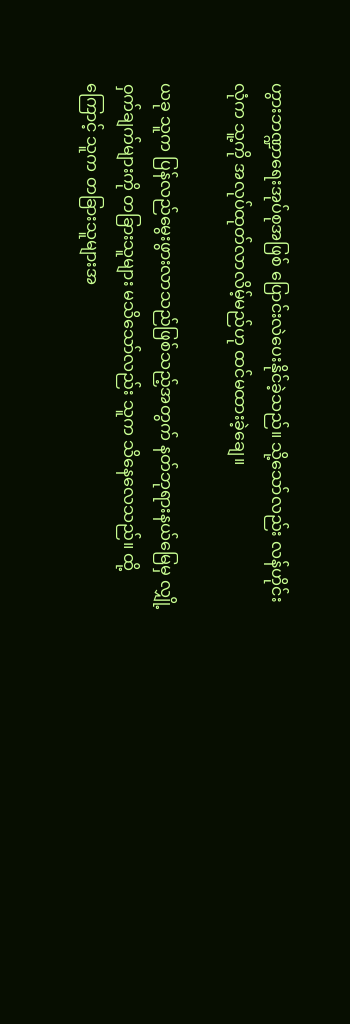ဟွားဘဏ္ဍာရေးအုပ်စုအဖြစ် ပြောင်းလဲပေးနိုင်ခဲ့သည်။ သို့သော်လည်း လန်ဟိုင်းလုံက သူ့ကို အလုပ်ထုတ်လာလိမ့်မည်ဟု ထင်မထားခဲ့ချေ။

ယခု သူက ပြန်လည်မွေးဖွားလာသည်ဖြစ်သည့်အတွက် နတ်ဘုရားနယ်မြေမှ လျှို့ဝှက်ချက်များကို တခြားသူများ မသိသော်လည်း သူက သိနေလေသည်။ ထို့ကြောင့် သူက တခြားသူများအ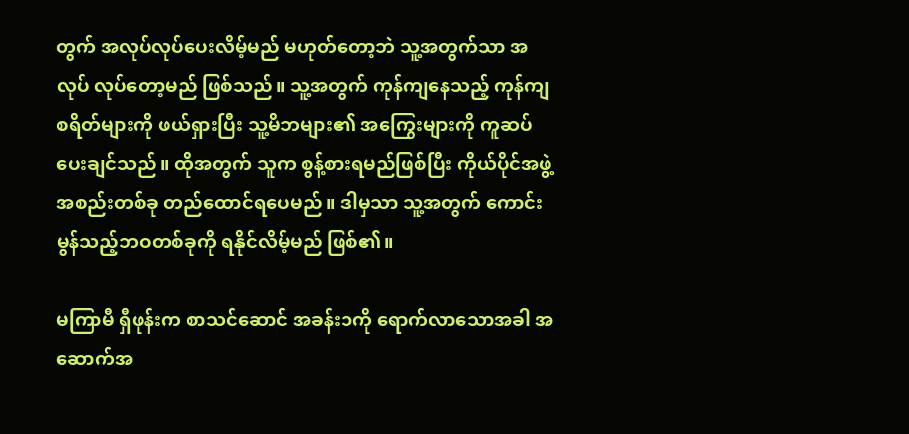တွက် အလုပ်လုပ်ပေးလိမ့်မည် မဟုတ်တော့ဘဲ သူ့အတွက်သာ အလုပ် လုပ်တော့မည် ဖြစ်သည်။ သူ့အတွက် ကုန်ကျနေသည့် ကုန်ကျစရိတ်များကို ဖယ်ရှားပြီး သူ့မိဘများ၏ အကြွေးများကို ကူဆပ်ပေးချင်သည်။ ထိုအတွက် သူက စွန့်စားရမည်ဖြစ်ပြီး ကိုယ်ပိုင်အဖွဲ့အစည်းတစ်ခု တည်ထောင်ရပေမည်။ ဒါမှသာ သူ့အတွက် ကောင်းမွန်သည့်ဘဝတစ်ခုကို ရနိုင်လိမ့်မည် ဖြစ်၏။

မကြာမီ ရှီဖုန်းက စာသင်ဆောင် အခန်း၁ကို ရောက်လာသောအခါ အဆောက်အ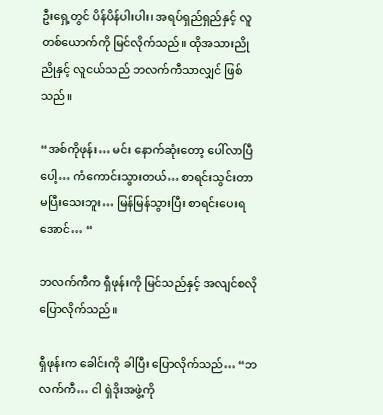ဦးရှေ့တွင် ပိန်ပိန်ပါးပါး၊ အရပ်ရှည်ရှည်နှင့် လူတစ်ယောက်ကို မြင်လိုက်သည်။ ထိုအသားညိုညိုနှင့် လူငယ်သည် ဘလက်ကီသာလျှင် ဖြစ်သည်။

“အစ်ကိုဖုန်း… မင်း နောက်ဆုံးတော့ ပေါ်လာပြီပေါ့… ကံကောင်းသွားတယ်… စာရင်းသွင်းတာ မပြီးသေးဘူး… မြန်မြန်သွားပြီး စာရင်းပေးရအောင်… “

ဘလက်ကီက ရှီဖုန်းကို မြင်သည်နှင့် အလျင်စလို ပြောလိုက်သည်။

ရှီဖုန်းက ခေါင်းကို ခါပြီး ပြောလိုက်သည်… “ဘလက်ကီ… ငါ ရှဲဒိုးအဖွဲ့ကို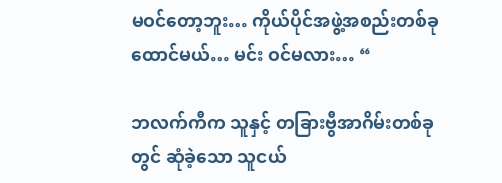မဝင်တော့ဘူး… ကိုယ်ပိုင်အဖွဲ့အစည်းတစ်ခု ထောင်မယ်… မင်း ဝင်မလား… “

ဘလက်ကီက သူနှင့် တခြားဗွီအာဂိမ်းတစ်ခုတွင် ဆုံခဲ့သော သူငယ်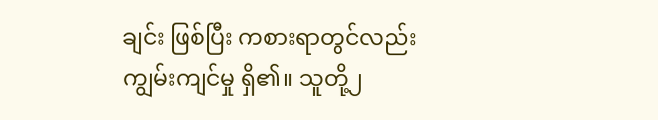ချင်း ဖြစ်ပြီး ကစားရာတွင်လည်း ကျွမ်းကျင်မှု ရှိ၏။ သူတို့၂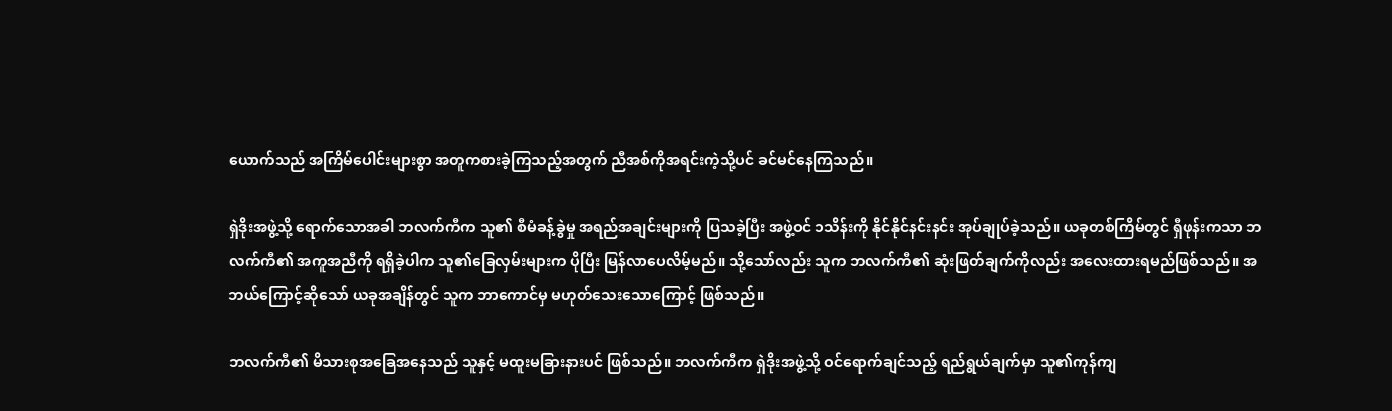ယောက်သည် အကြိမ်ပေါင်းများစွာ အတူကစားခဲ့ကြသည့်အတွက် ညီအစ်ကိုအရင်းကဲ့သို့ပင် ခင်မင်နေကြသည်။

ရှဲဒိုးအဖွဲ့သို့ ရောက်သောအခါ ဘလက်ကီက သူ၏ စီမံခန့်ခွဲမှု အရည်အချင်းများကို ပြသခဲ့ပြီး အဖွဲ့ဝင် ၁သိန်းကို နိုင်နိုင်နင်းနင်း အုပ်ချုပ်ခဲ့သည်။ ယခုတစ်ကြိမ်တွင် ရှီဖုန်းကသာ ဘလက်ကီ၏ အကူအညီကို ရရှိခဲ့ပါက သူ၏ခြေလှမ်းများက ပိုပြီး မြန်လာပေလိမ့်မည်။ သို့သော်လည်း သူက ဘလက်ကီ၏ ဆုံးဖြတ်ချက်ကိုလည်း အလေးထားရမည်ဖြစ်သည်။ အဘယ်ကြောင့်ဆိုသော် ယခုအချိန်တွင် သူက ဘာကောင်မှ မဟုတ်သေးသောကြောင့် ဖြစ်သည်။

ဘလက်ကီ၏ မိသားစုအခြေအနေသည် သူနှင့် မထူးမခြားနားပင် ဖြစ်သည်။ ဘလက်ကီက ရှဲဒိုးအဖွဲ့သို့ ဝင်ရောက်ချင်သည့် ရည်ရွယ်ချက်မှာ သူ၏ကုန်ကျ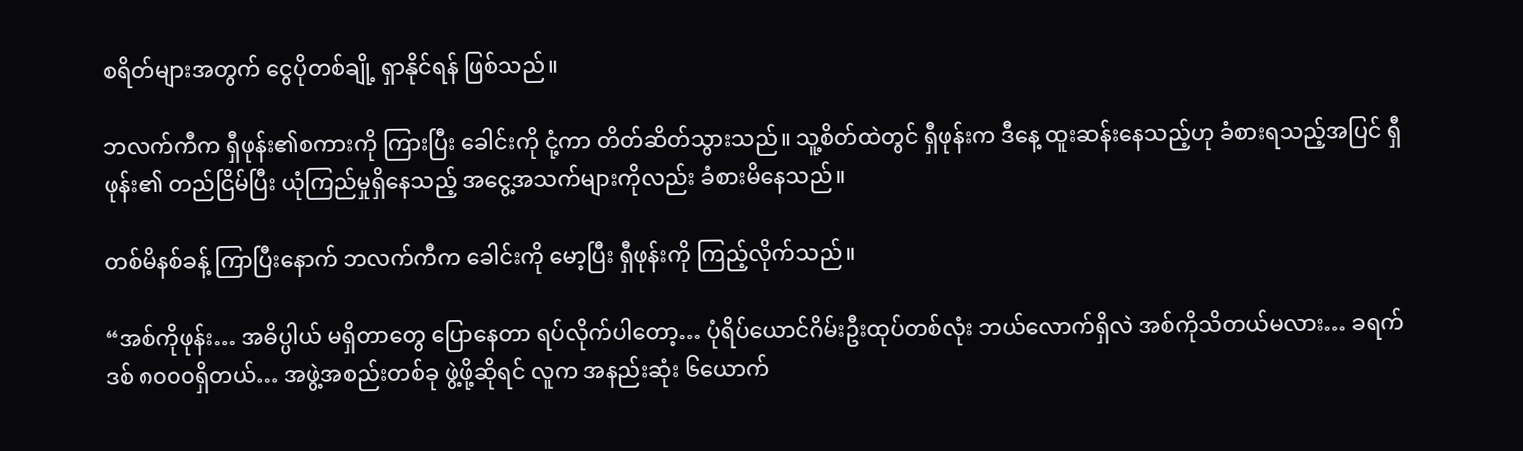စရိတ်များအတွက် ငွေပိုတစ်ချို့ ရှာနိုင်ရန် ဖြစ်သည်။

ဘလက်ကီက ရှီဖုန်း၏စကားကို ကြားပြီး ခေါင်းကို ငုံ့ကာ တိတ်ဆိတ်သွားသည်။ သူ့စိတ်ထဲတွင် ရှီဖုန်းက ဒီနေ့ ထူးဆန်းနေသည့်ဟု ခံစားရသည့်အပြင် ရှီဖုန်း၏ တည်ငြိမ်ပြီး ယုံကြည်မှုရှိနေသည့် အငွေ့အသက်များကိုလည်း ခံစားမိနေသည်။

တစ်မိနစ်ခန့် ကြာပြီးနောက် ဘလက်ကီက ခေါင်းကို မော့ပြီး ရှီဖုန်းကို ကြည့်လိုက်သည်။

“အစ်ကိုဖုန်း… အဓိပ္ပါယ် မရှိတာတွေ ပြောနေတာ ရပ်လိုက်ပါတော့… ပုံရိပ်ယောင်ဂိမ်းဦးထုပ်တစ်လုံး ဘယ်လောက်ရှိလဲ အစ်ကိုသိတယ်မလား… ခရက်ဒစ် ၈၀၀၀ရှိတယ်… အဖွဲ့အစည်းတစ်ခု ဖွဲ့ဖို့ဆိုရင် လူက အနည်းဆုံး ၆ယောက်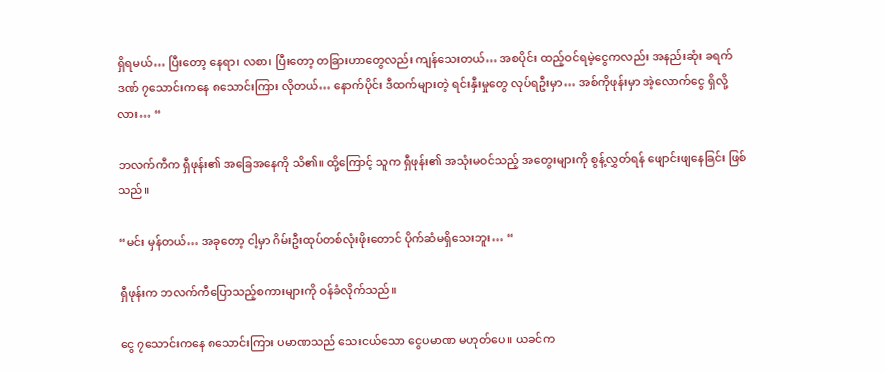ရှိရမယ်… ပြီးတော့ နေရာ၊ လစာ၊ ပြီးတော့ တခြားဟာတွေလည်း ကျန်သေးတယ်… အစပိုင်း ထည့်ဝင်ရမဲ့ငွေကလည်း အနည်းဆုံး ခရက်ဒဏ် ၇သောင်းကနေ ၈သောင်းကြား လိုတယ်… နောက်ပိုင်း ဒီထက်များတဲ့ ရင်းနှီးမှုတွေ လုပ်ရဦးမှာ… အစ်ကိုဖုန်းမှာ အဲ့လောက်ငွေ ရှိလို့လား… “

ဘလက်ကီက ရှီဖုန်း၏ အခြေအနေကို သိ၏။ ထို့ကြောင့် သူက ရှီဖုန်း၏ အသုံးမဝင်သည့် အတွေးများကို စွန့်လွှတ်ရန် ဖျောင်းဖျနေခြင်း ဖြစ်သည်။

“မင်း မှန်တယ်… အခုတော့ ငါ့မှာ ဂိမ်းဦးထုပ်တစ်လုံးဖိုးတောင် ပိုက်ဆံမရှိသေးဘူး… “

ရှီဖုန်းက ဘလက်ကီပြောသည့်စကားများကို ဝန်ခံလိုက်သည်။

ငွေ ၇သောင်းကနေ ၈သောင်းကြား ပမာဏသည် သေးငယ်သော ငွေပမာဏ မဟုတ်ပေ။ ယခင်က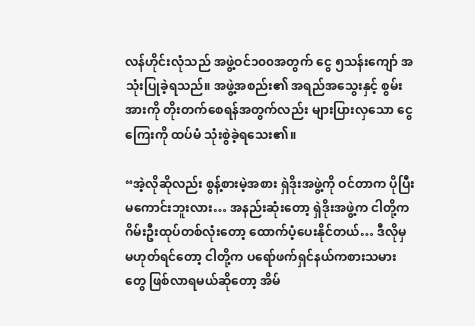လန်ဟိုင်းလုံသည် အဖွဲ့ဝင်၁၀၀အတွက် ငွေ ၅သန်းကျော် အသုံးပြုခဲ့ရသည်။ အဖွဲ့အစည်း၏ အရည်အသွေးနှင့် စွမ်းအားကို တိုးတက်စေရန်အတွက်လည်း များပြားလှသော ငွေကြေးကို ထပ်မံ သုံးစွဲခဲ့ရသေး၏။

“အဲ့လိုဆိုလည်း စွန့်စားမဲ့အစား ရှဲဒိုးအဖွဲ့ကို ဝင်တာက ပိုပြီး မကောင်းဘူးလား… အနည်းဆုံးတော့ ရှဲဒိုးအဖွဲ့က ငါတို့က ဂိမ်းဦးထုပ်တစ်လုံးတော့ ထောက်ပံ့ပေးနိုင်တယ်… ဒီလိုမှ မဟုတ်ရင်တော့ ငါတို့က ပရော်ဖက်ရှင်နယ်ကစားသမားတွေ ဖြစ်လာရမယ်ဆိုတော့ အိမ်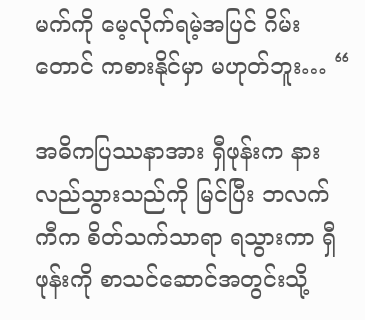မက်ကို မေ့လိုက်ရမဲ့အပြင် ဂိမ်းတောင် ကစားနိုင်မှာ မဟုတ်ဘူး… “

အဓိကပြဿနာအား ရှီဖုန်းက နားလည်သွားသည်ကို မြင်ပြီး ဘလက်ကီက စိတ်သက်သာရာ ရသွားကာ ရှီဖုန်းကို စာသင်ဆောင်အတွင်းသို့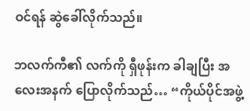ဝင်ရန် ဆွဲခေါ်လိုက်သည်။

ဘလက်ကီ၏ လက်ကို ရှီဖုန်းက ခါချပြီး အလေးအနက် ပြောလိုက်သည်… “ကိုယ်ပိုင်အဖွဲ့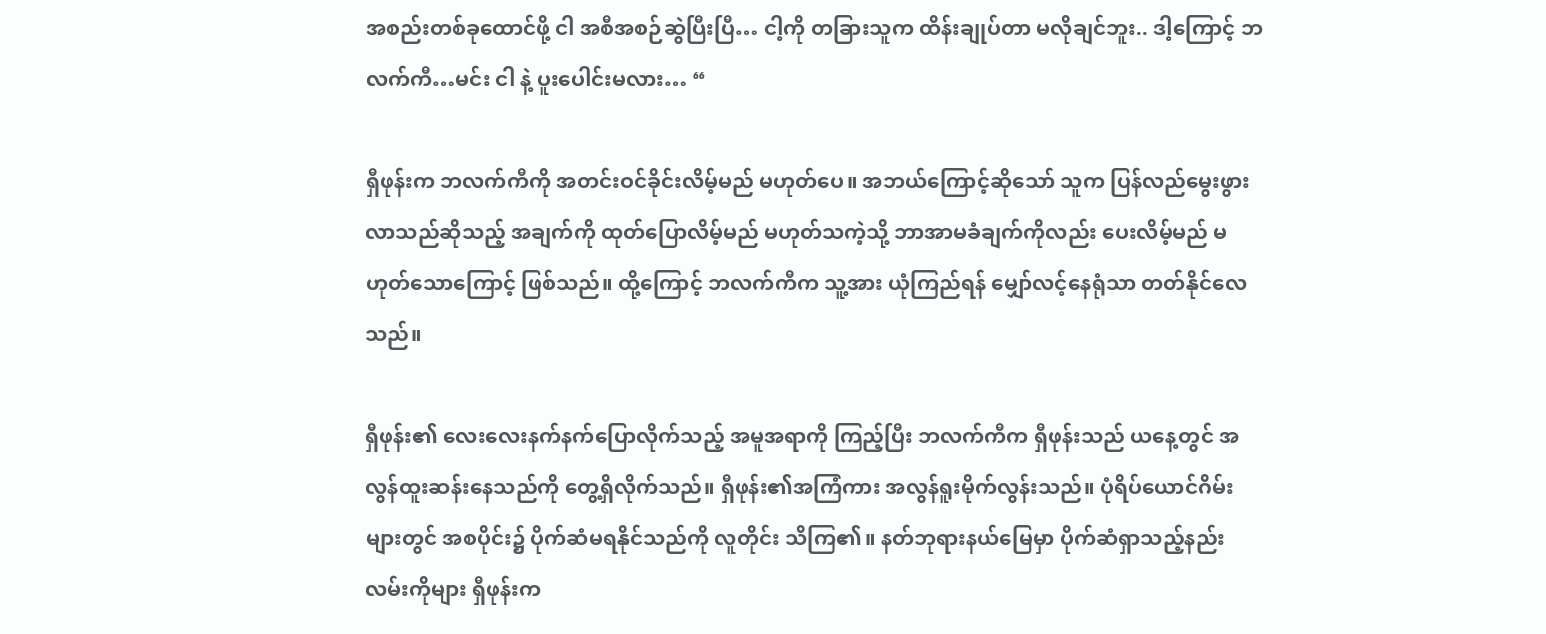အစည်းတစ်ခုထောင်ဖို့ ငါ အစီအစဉ်ဆွဲပြီးပြီ… ငါ့ကို တခြားသူက ထိန်းချုပ်တာ မလိုချင်ဘူး.. ဒါ့ကြောင့် ဘလက်ကီ…မင်း ငါ နဲ့ ပူးပေါင်းမလား… “

ရှီဖုန်းက ဘလက်ကီကို အတင်းဝင်ခိုင်းလိမ့်မည် မဟုတ်ပေ။ အဘယ်ကြောင့်ဆိုသော် သူက ပြန်လည်မွေးဖွားလာသည်ဆိုသည့် အချက်ကို ထုတ်ပြောလိမ့်မည် မဟုတ်သကဲ့သို့ ဘာအာမခံချက်ကိုလည်း ပေးလိမ့်မည် မဟုတ်သောကြောင့် ဖြစ်သည်။ ထို့ကြောင့် ဘလက်ကီက သူ့အား ယုံကြည်ရန် မျှော်လင့်နေရုံသာ တတ်နိုင်လေသည်။

ရှီဖုန်း၏ လေးလေးနက်နက်ပြောလိုက်သည့် အမူအရာကို ကြည့်ပြီး ဘလက်ကီက ရှီဖုန်းသည် ယနေ့တွင် အလွန်ထူးဆန်းနေသည်ကို တွေ့ရှိလိုက်သည်။ ရှီဖုန်း၏အကြံကား အလွန်ရူးမိုက်လွန်းသည်။ ပုံရိပ်ယောင်ဂိမ်းများတွင် အစပိုင်း၌ ပိုက်ဆံမရနိုင်သည်ကို လူတိုင်း သိကြ၏။ နတ်ဘုရားနယ်မြေမှာ ပိုက်ဆံရှာသည့်နည်းလမ်းကိုများ ရှီဖုန်းက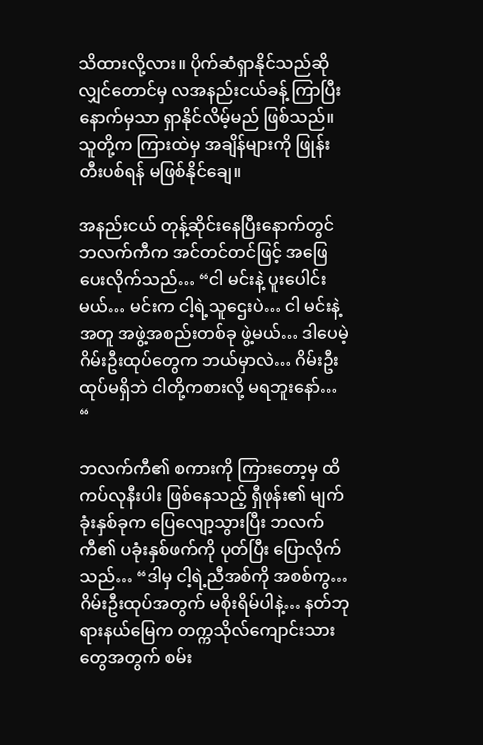သိထားလို့လား။ ပိုက်ဆံရှာနိုင်သည်ဆိုလျှင်တောင်မှ လအနည်းငယ်ခန့် ကြာပြီးနောက်မှသာ ရှာနိုင်လိမ့်မည် ဖြစ်သည်။ သူတို့က ကြားထဲမှ အချိန်များကို ဖြုန်းတီးပစ်ရန် မဖြစ်နိုင်ချေ။

အနည်းငယ် တုန့်ဆိုင်းနေပြီးနောက်တွင် ဘလက်ကီက အင်တင်တင်ဖြင့် အဖြေပေးလိုက်သည်… “ငါ မင်းနဲ့ ပူးပေါင်းမယ်… မင်းက ငါ့ရဲ့သူဌေးပဲ… ငါ မင်းနဲ့အတူ အဖွဲ့အစည်းတစ်ခု ဖွဲ့မယ်… ဒါပေမဲ့ ဂိမ်းဦးထုပ်တွေက ဘယ်မှာလဲ… ဂိမ်းဦးထုပ်မရှိဘဲ ငါတို့ကစားလို့ မရဘူးနော်… “

ဘလက်ကီ၏ စကားကို ကြားတော့မှ ထိကပ်လုနီးပါး ဖြစ်နေသည့် ရှီဖုန်း၏ မျက်ခုံးနှစ်ခုက ပြေလျော့သွားပြီး ဘလက်ကီ၏ ပခုံးနှစ်ဖက်ကို ပုတ်ပြီး ပြောလိုက်သည်… “ဒါမှ ငါ့ရဲ့ညီအစ်ကို အစစ်ကွ… ဂိမ်းဦးထုပ်အတွက် မစိုးရိမ်ပါနဲ့… နတ်ဘုရားနယ်မြေက တက္ကသိုလ်ကျောင်းသားတွေအတွက် စမ်း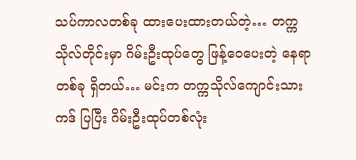သပ်ကာလတစ်ခု ထားပေးထားတယ်တဲ့… တက္ကသိုလ်တိုင်းမှာ ဂိမ်းဦးထုပ်တွေ ဖြန့်ဝေပေးတဲ့ နေရာတစ်ခု ရှိတယ်… မင်းက တက္ကသိုလ်ကျောင်းသားကဒ် ပြပြီး ဂိမ်းဦးထုပ်တစ်လုံး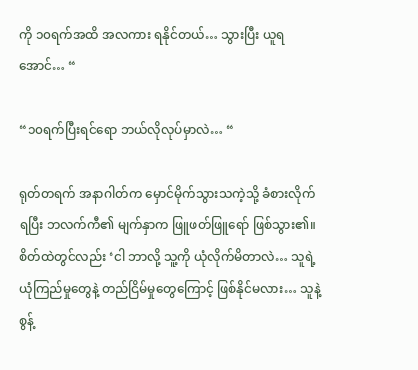ကို ၁၀ရက်အထိ အလကား ရနိုင်တယ်… သွားပြီး ယူရအောင်… “

“၁၀ရက်ပြီးရင်ရော ဘယ်လိုလုပ်မှာလဲ… “

ရုတ်တရက် အနာဂါတ်က မှောင်မိုက်သွားသကဲ့သို့ ခံစားလိုက်ရပြီး ဘလက်ကီ၏ မျက်နှာက ဖြူဖတ်ဖြူရော် ဖြစ်သွား၏။ စိတ်ထဲတွင်လည်း ‘ငါ ဘာလို့ သူ့ကို ယုံလိုက်မိတာလဲ… သူရဲ့ယုံကြည်မှုတွေနဲ့ တည်ငြိမ်မှုတွေကြောင့် ဖြစ်နိုင်မလား… သူနဲ့ စွန့်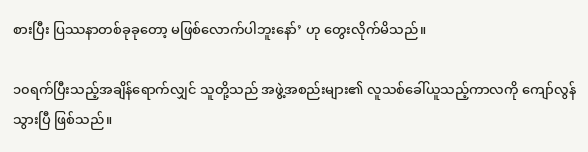စားပြီး ပြဿနာတစ်ခုခုတော့ မဖြစ်လောက်ပါဘူးနော်’ ဟု တွေးလိုက်မိသည်။

၁၀ရက်ပြီးသည့်အချိန်ရောက်လျှင် သူတို့သည် အဖွဲ့အစည်းများ၏ လူသစ်ခေါ်ယူသည့်ကာလကို ကျော်လွန်သွားပြီ ဖြစ်သည်။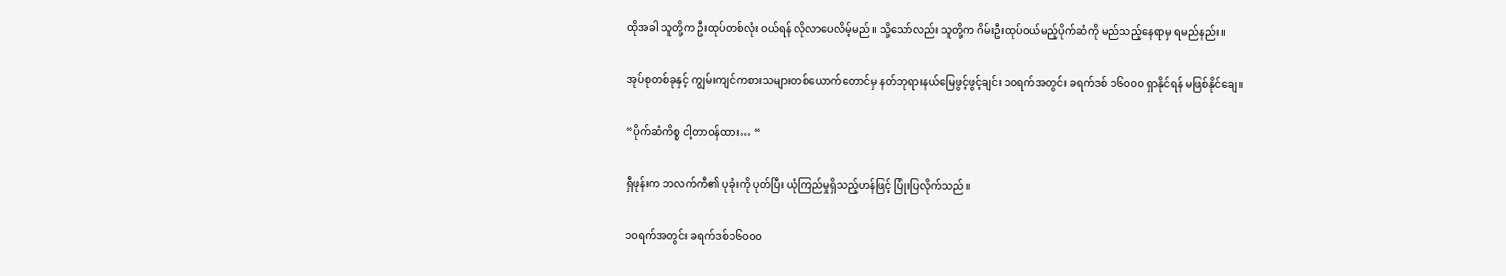ထိုအခါ သူတို့က ဦးထုပ်တစ်လုံး ဝယ်ရန် လိုလာပေလိမ့်မည်။ သို့သော်လည်း သူတို့က ဂိမ်းဦးထုပ်ဝယ်မည့်ပိုက်ဆံကို မည်သည့်နေရာမှ ရမည်နည်း။

အုပ်စုတစ်ခုနှင့် ကျွမ်းကျင်ကစားသများတစ်ယောက်တောင်မှ နတ်ဘုရားနယ်မြေဖွင့်ဖွင့်ချင်း ၁၀ရက်အတွင်း ခရက်ဒစ် ၁၆၀၀၀ ရှာနိုင်ရန် မဖြစ်နိုင်ချေ။

“ပိုက်ဆံကိစ္စ ငါ့တာဝန်ထား… “

ရှီဖုန်းက ဘလက်ကီ၏ ပုခုံးကို ပုတ်ပြီး ယုံကြည်မှုရှိသည့်ဟန်ဖြင့် ပြုံးပြလိုက်သည်။

၁၀ရက်အတွင်း ခရက်ဒစ်၁၆၀၀၀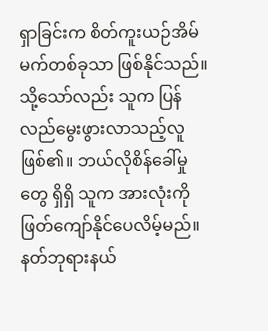ရှာခြင်းက စိတ်ကူးယဉ်အိမ်မက်တစ်ခုသာ ဖြစ်နိုင်သည်။ သို့သော်လည်း သူက ပြန်လည်မွေးဖွားလာသည့်လူ ဖြစ်၏။ ဘယ်လိုစိန်ခေါ်မှုတွေ ရှိရှိ သူက အားလုံးကို ဖြတ်ကျော်နိုင်ပေလိမ့်မည်။ နတ်ဘုရားနယ်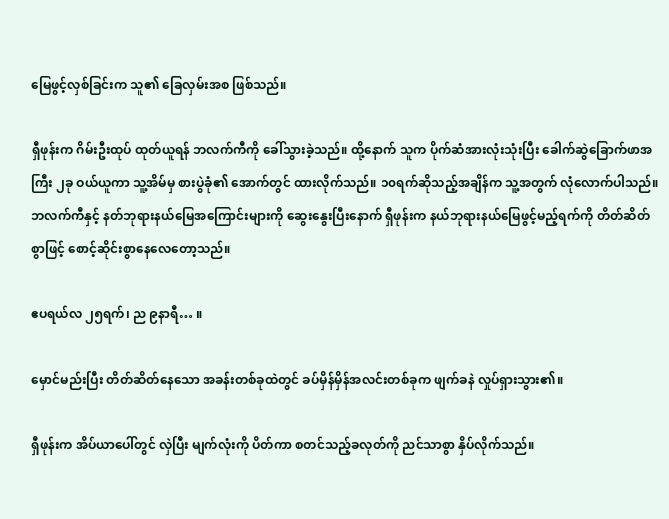မြေဖွင့်လှစ်ခြင်းက သူ၏ ခြေလှမ်းအစ ဖြစ်သည်။

ရှီဖုန်းက ဂိမ်းဦးထုပ် ထုတ်ယူရန် ဘလက်ကီကို ခေါ်သွားခဲ့သည်။ ထို့နောက် သူက ပိုက်ဆံအားလုံးသုံးပြီး ခေါက်ဆွဲခြောက်ဖာအကြီး ၂ခု ဝယ်ယူကာ သူ့အိမ်မှ စားပွဲခုံ၏ အောက်တွင် ထားလိုက်သည်။ ၁၀ရက်ဆိုသည့်အချိန်က သူ့အတွက် လုံလောက်ပါသည်။ ဘလက်ကီနှင့် နတ်ဘုရားနယ်မြေအကြောင်းများကို ဆွေးနွေးပြီးနောက် ရှီဖုန်းက နယ်ဘုရားနယ်မြေဖွင့်မည့်ရက်ကို တိတ်ဆိတ်စွာဖြင့် စောင့်ဆိုင်းစွာနေလေတော့သည်။

ဧပရယ်လ ၂၅ရက်၊ ည ၉နာရီ… ။

မှောင်မည်းပြီး တိတ်ဆိတ်နေသော အခန်းတစ်ခုထဲတွင် ခပ်မှိန်မှိန်အလင်းတစ်ခုက ဖျက်ခနဲ လှုပ်ရှားသွား၏။

ရှီဖုန်းက အိပ်ယာပေါ်တွင် လှဲပြီး မျက်လုံးကို ပိတ်ကာ စတင်သည့်ခလုတ်ကို ညင်သာစွာ နှိပ်လိုက်သည်။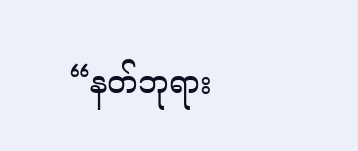“နတ်ဘုရား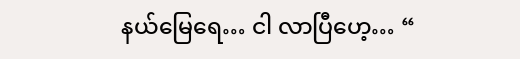နယ်မြေရေ… ငါ လာပြီဟေ့… “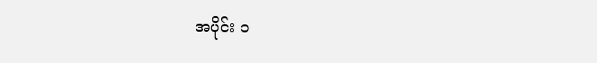အပိုင်း ၁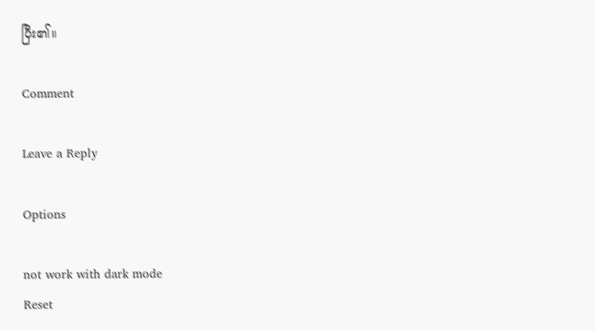ပြီး၏။

Comment

Leave a Reply

Options

not work with dark mode
Reset